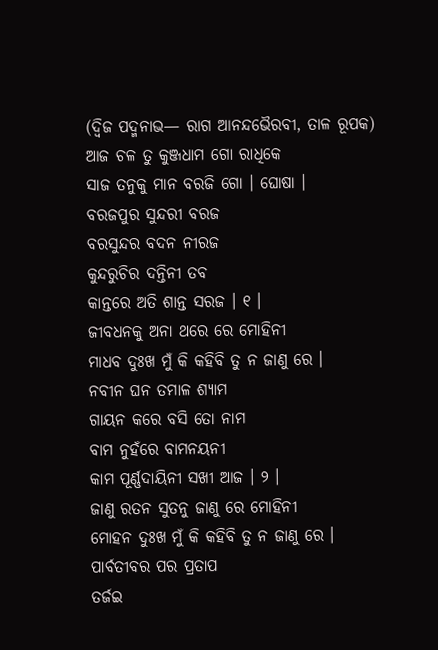(ଦ୍ୱିଜ ପଦ୍ମନାଭ— ରାଗ ଆନନ୍ଦଭୈରବୀ, ତାଳ ରୂପକ)
ଆଜ ଚଳ ତୁ କୁଞ୍ଜଧାମ ଗୋ ରାଧିକେ
ସାଜ ତନୁକୁ ମାନ ବରଜି ଗୋ । ଘୋଷା ।
ବରଜପୁର ସୁନ୍ଦରୀ ବରଜ
ବରସୁନ୍ଦର ବଦନ ନୀରଜ
କୁନ୍ଦରୁଚିର ଦନ୍ତିନୀ ତବ
କାନ୍ତରେ ଅତି ଶାନ୍ତ ସରଜ । ୧ ।
ଜୀବଧନକୁ ଅନା ଥରେ ରେ ମୋହିନୀ
ମାଧବ ଦୁଃଖ ମୁଁ କି କହିବି ତୁ ନ ଜାଣୁ ରେ ।
ନବୀନ ଘନ ତମାଳ ଶ୍ୟାମ
ଗାୟନ କରେ ବସି ତୋ ନାମ
ବାମ ନୁହଁରେ ବାମନୟନୀ
କାମ ପୂର୍ଣ୍ଣଦାୟିନୀ ସଖୀ ଆଜ । ୨ ।
ଜାଣୁ ରତନ ସୁତନୁ ଜାଣୁ ରେ ମୋହିନୀ
ମୋହନ ଦୁଃଖ ମୁଁ କି କହିବି ତୁ ନ ଜାଣୁ ରେ ।
ପାର୍ବତୀବର ପର ପ୍ରତାପ
ତର୍ଜଇ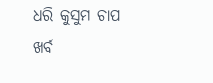ଧରି କୁସୁମ ଚାପ
ଖର୍ବ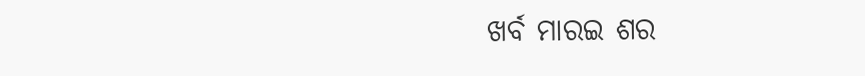ଖର୍ବ ମାରଇ ଶର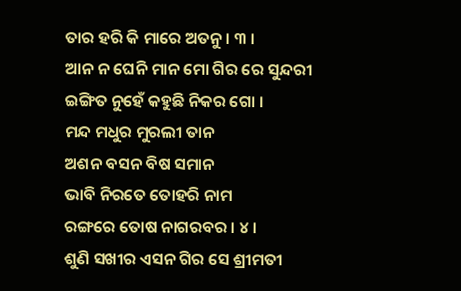ତାର ହରି କି ମାରେ ଅତନୁ । ୩ ।
ଆନ ନ ଘେନି ମାନ ମୋ ଗିର ରେ ସୁନ୍ଦରୀ
ଇଙ୍ଗିତ ନୁହେଁ କହୁଛି ନିକର ଗୋ ।
ମନ୍ଦ ମଧୁର ମୁରଲୀ ତାନ
ଅଶନ ବସନ ବିଷ ସମାନ
ଭାବି ନିରତେ ତୋହରି ନାମ
ରଙ୍ଗରେ ତୋଷ ନାଗରବର । ୪ ।
ଶୁଣି ସଖୀର ଏସନ ଗିର ସେ ଶ୍ରୀମତୀ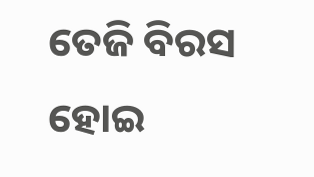ତେଜି ବିରସ ହୋଇ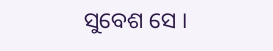ସୁବେଶ ସେ ।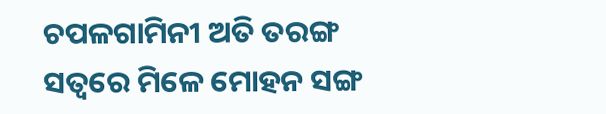ଚପଳଗାମିନୀ ଅତି ତରଙ୍ଗ
ସତ୍ୱରେ ମିଳେ ମୋହନ ସଙ୍ଗ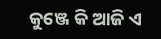କୁଞ୍ଜେ କି ଆଜି ଏ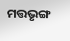ମତ୍ତଭୃଙ୍ଗ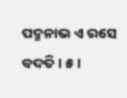ପଦ୍ମନାଭ ଏ ରସେ ବଦତି । ୫ ।